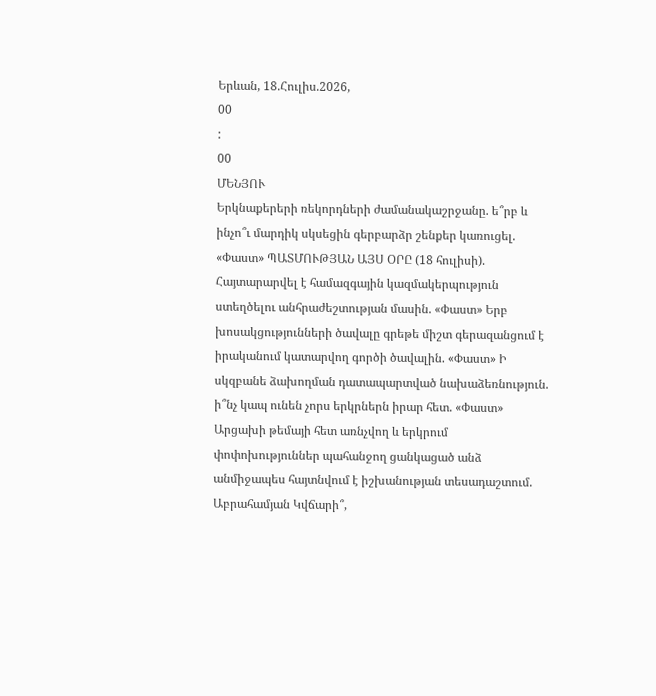Երևան, 18.Հուլիս.2026,
00
:
00
ՄԵՆՅՈՒ
Երկնաքերերի ռեկորդների ժամանակաշրջանը. ե՞րբ և ինչո՞ւ մարդիկ սկսեցին գերբարձր շենքեր կառուցել. «Փաստ» ՊԱՏՄՈՒԹՅԱՆ ԱՅՍ ՕՐԸ (18 հուլիսի). Հայտարարվել է համազգային կազմակերպություն ստեղծելու անհրաժեշտության մասին. «Փաստ» Երբ խոսակցությունների ծավալը գրեթե միշտ գերազանցում է իրականում կատարվող գործի ծավալին. «Փաստ» Ի սկզբանե ձախողման դատապարտված նախաձեռնություն. ի՞նչ կապ ունեն չորս երկրներն իրար հետ. «Փաստ» Արցախի թեմայի հետ առնչվող և երկրում փոփոխություններ պահանջող ցանկացած անձ անմիջապես հայտնվում է իշխանության տեսադաշտում. Աբրահամյան Կվճարի՞,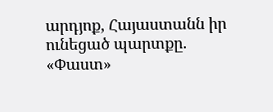արդյոք, Հայաստանն իր ունեցած պարտքը. «Փաստ»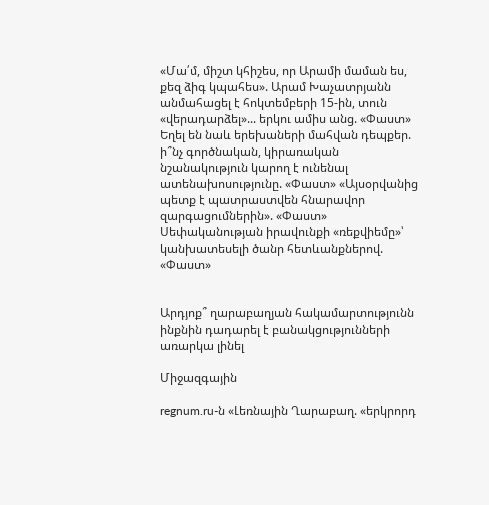«Մա՛մ, միշտ կհիշես, որ Արամի մաման ես, քեզ ձիգ կպահես». Արամ Խաչատրյանն անմահացել է հոկտեմբերի 15-ին, տուն «վերադարձել»... երկու ամիս անց. «Փաստ» Եղել են նաև երեխաների մահվան դեպքեր. ի՞նչ գործնական, կիրառական նշանակություն կարող է ունենալ ատենախոսությունը. «Փաստ» «Այսօրվանից պետք է պատրաստվեն հնարավոր զարգացումներին». «Փաստ» Սեփականության իրավունքի «ռեքվիեմը»՝ կանխատեսելի ծանր հետևանքներով. «Փաստ»


Արդյոք՞ ղարաբաղյան հակամարտությունն ինքնին դադարել է բանակցությունների առարկա լինել

Միջազգային

regnum.ru-ն «Լեռնային Ղարաբաղ. «երկրորդ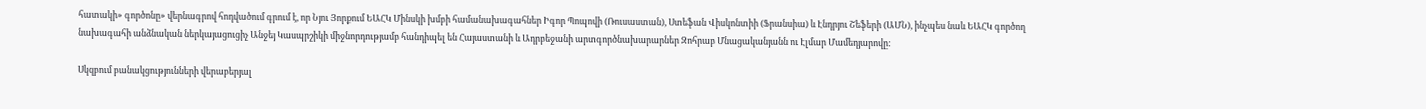հատակի» գործոնը» վերնագրով հոդվածում գրում է, որ Նյու Յորքում ԵԱՀԿ Մինսկի խմբի համանախագահներ Իգոր Պոպովի (Ռուսաստան), Ստեֆան Վիսկոնտիի (Ֆրանսիա) և Էնդրյու Շեֆերի (ԱՄՆ), ինչպես նաև ԵԱՀԿ գործող նախագահի անձնական ներկայացուցիչ Անջեյ Կասպրշիկի միջնորդությամբ հանդիպել են Հայաստանի և Ադրբեջանի արտգործնախարարներ Զոհրաբ Մնացականյանն ու Էլմար Մամեդյարովը:

Սկզբում բանակցությունների վերաբերյալ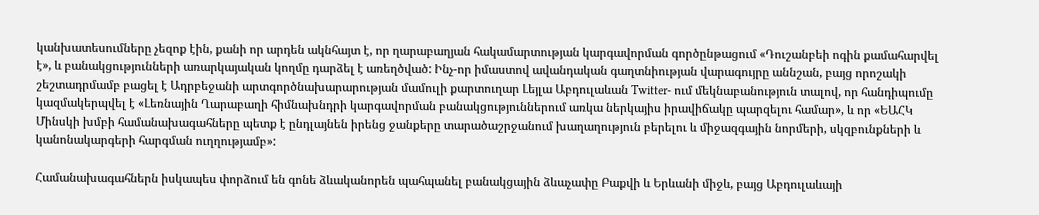կանխատեսումները չեզոք էին, քանի որ արդեն ակնհայտ է, որ ղարաբաղյան հակամարտության կարգավորման գործընթացում «Դուշանբեի ոգին քամահարվել է», և բանակցությունների առարկայական կողմը դարձել է առեղծված: Ինչ-որ իմաստով ավանդական գաղտնիության վարագույրը աննշան, բայց որոշակի շեշտադրմամբ բացել է Ադրբեջանի արտգործնախարարության մամուլի քարտուղար Լեյլա Աբդուլաևան Twitter- ում մեկնաբանություն տալով, որ հանդիպումը կազմակերպվել է «Լեռնային Ղարաբաղի հիմնախնդրի կարգավորման բանակցություններում առկա ներկայիս իրավիճակը պարզելու համար», և որ «ԵԱՀԿ Մինսկի խմբի համանախագահները պետք է ընդլայնեն իրենց ջանքերը տարածաշրջանում խաղաղություն բերելու և միջազգային նորմերի, սկզբունքների և կանոնակարգերի հարգման ուղղությամբ»:

Համանախագահներն իսկապես փորձում են գոնե ձևականորեն պահպանել բանակցային ձևաչափը Բաքվի և Երևանի միջև, բայց Աբդուլաևայի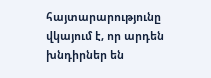հայտարարությունը վկայում է, որ արդեն խնդիրներ են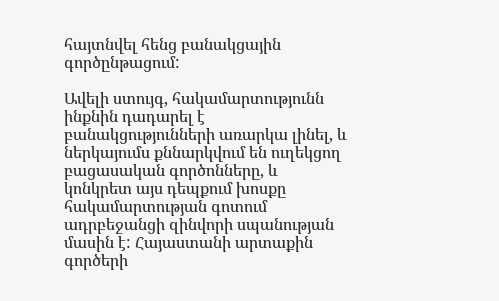հայտնվել հենց բանակցային գործընթացում:

Ավելի ստույգ, հակամարտությունն ինքնին դադարել է բանակցությունների առարկա լինել, և ներկայումս քննարկվում են ուղեկցող բացասական գործոնները, և կոնկրետ այս դեպքում խոսքը հակամարտության գոտում ադրբեջանցի զինվորի սպանության մասին է: Հայաստանի արտաքին գործերի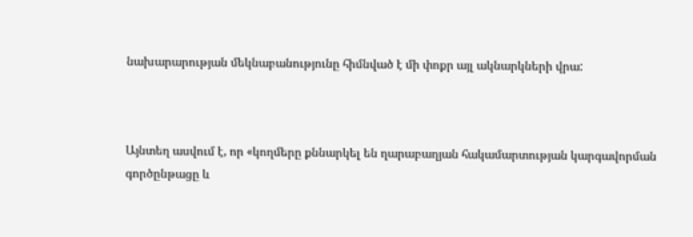նախարարության մեկնաբանությունը հիմնված է մի փոքր այլ ակնարկների վրա:



Այնտեղ ասվում է, որ «կողմերը քննարկել են ղարաբաղյան հակամարտության կարգավորման գործընթացը և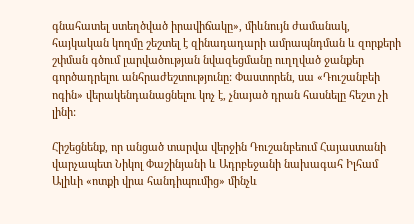գնահատել ստեղծված իրավիճակը», միևնույն ժամանակ, հայկական կողմը շեշտել է զինադադարի ամրապնդման և զորքերի շփման գծում լարվածության նվազեցմանը ուղղված ջանքեր գործադրելու անհրաժեշտությունը: Փաստորեն, սա «Դուշանբեի ոգին» վերակենդանացնելու կոչ է, չնայած դրան հասնելը հեշտ չի լինի:

Հիշեցնենք, որ անցած տարվա վերջին Դուշանբեում Հայաստանի վարչապետ Նիկոլ Փաշինյանի և Ադրբեջանի նախագահ Իլհամ Ալիևի «ոտքի վրա հանդիպումից» մինչև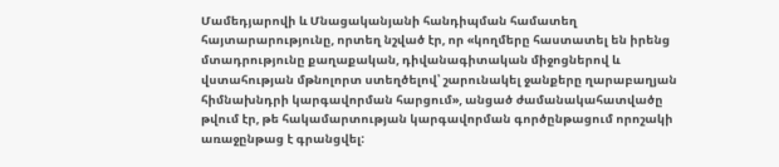Մամեդյարովի և Մնացականյանի հանդիպման համատեղ հայտարարությունը, որտեղ նշված էր, որ «կողմերը հաստատել են իրենց մտադրությունը քաղաքական, դիվանագիտական միջոցներով և վստահության մթնոլորտ ստեղծելով՝ շարունակել ջանքերը ղարաբաղյան հիմնախնդրի կարգավորման հարցում», անցած ժամանակահատվածը թվում էր, թե հակամարտության կարգավորման գործընթացում որոշակի առաջընթաց է գրանցվել: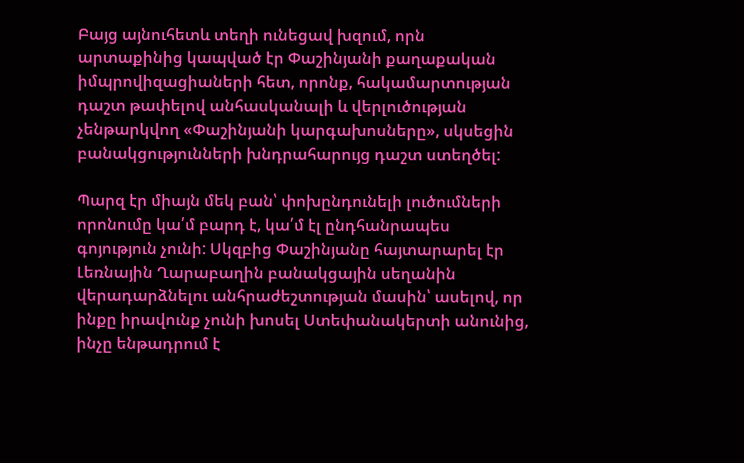Բայց այնուհետև տեղի ունեցավ խզում, որն արտաքինից կապված էր Փաշինյանի քաղաքական իմպրովիզացիաների հետ, որոնք, հակամարտության դաշտ թափելով անհասկանալի և վերլուծության չենթարկվող «Փաշինյանի կարգախոսները», սկսեցին բանակցությունների խնդրահարույց դաշտ ստեղծել:

Պարզ էր միայն մեկ բան՝ փոխընդունելի լուծումների որոնումը կա՛մ բարդ է, կա՛մ էլ ընդհանրապես գոյություն չունի: Սկզբից Փաշինյանը հայտարարել էր Լեռնային Ղարաբաղին բանակցային սեղանին վերադարձնելու անհրաժեշտության մասին՝ ասելով, որ ինքը իրավունք չունի խոսել Ստեփանակերտի անունից, ինչը ենթադրում է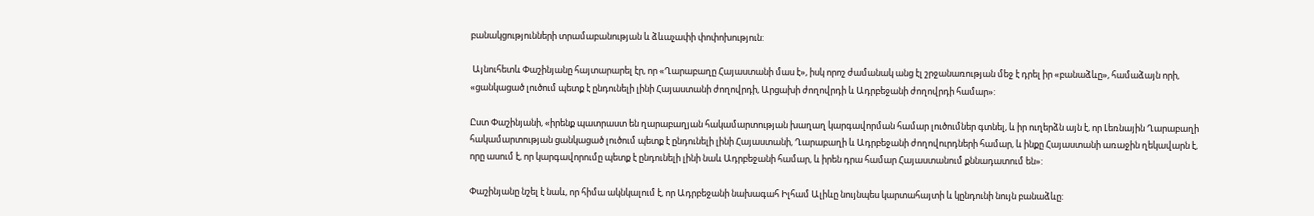բանակցությունների տրամաբանության և ձևաչափի փոփոխություն:

 Այնուհետև Փաշինյանը հայտարարել էր, որ «Ղարաբաղը Հայաստանի մաս է», իսկ որոշ ժամանակ անց էլ շրջանառության մեջ է դրել իր «բանաձևը», համաձայն որի, «ցանկացած լուծում պետք է ընդունելի լինի Հայաստանի ժողովրդի, Արցախի ժողովրդի և Ադրբեջանի ժողովրդի համար»:

Ըստ Փաշինյանի, «իրենք պատրաստ են ղարաբաղյան հակամարտության խաղաղ կարգավորման համար լուծումներ գտնել, և իր ուղերձն այն է, որ Լեռնային Ղարաբաղի հակամարտության ցանկացած լուծում պետք է ընդունելի լինի Հայաստանի, Ղարաբաղի և Ադրբեջանի ժողովուրդների համար, և ինքը Հայաստանի առաջին ղեկավարն է, որը ասում է, որ կարգավորումը պետք է ընդունելի լինի նաև Ադրբեջանի համար, և իրեն դրա համար Հայաստանում քննադատում են»:

Փաշինյանը նշել է նաև, որ հիմա ակնկալում է, որ Ադրբեջանի նախագահ Իլհամ Ալիևը նույնպես կարտահայտի և կընդունի նույն բանաձևը: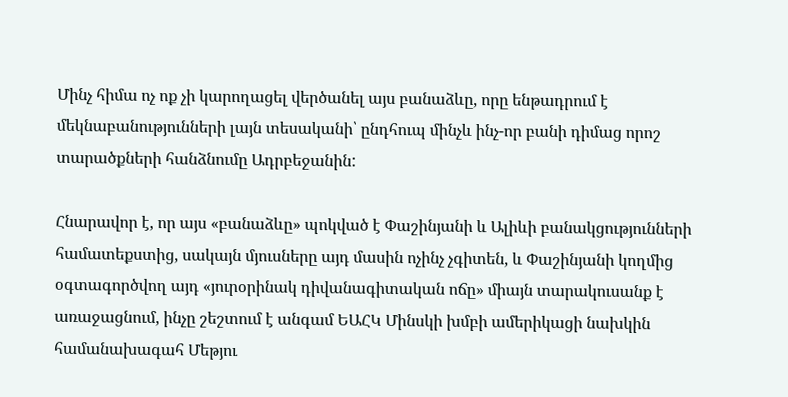Մինչ հիմա ոչ ոք չի կարողացել վերծանել այս բանաձևը, որը ենթադրում է մեկնաբանությունների լայն տեսականի՝ ընդհուպ մինչև ինչ-որ բանի դիմաց որոշ տարածքների հանձնումը Ադրբեջանին:

Հնարավոր է, որ այս «բանաձևը» պոկված է Փաշինյանի և Ալիևի բանակցությունների համատեքստից, սակայն մյուսները այդ մասին ոչինչ չգիտեն, և Փաշինյանի կողմից օգտագործվող այդ «յուրօրինակ դիվանագիտական ոճը» միայն տարակուսանք է առաջացնում, ինչը շեշտում է անգամ ԵԱՀԿ Մինսկի խմբի ամերիկացի նախկին համանախագահ Մեթյու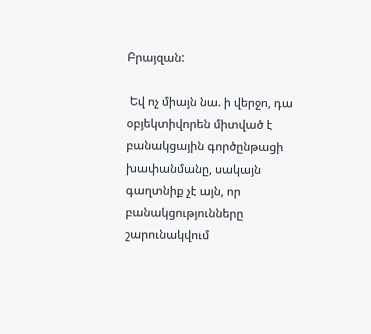Բրայզան:

 Եվ ոչ միայն նա. ի վերջո, դա օբյեկտիվորեն միտված է բանակցային գործընթացի խափանմանը, սակայն գաղտնիք չէ այն, որ բանակցությունները շարունակվում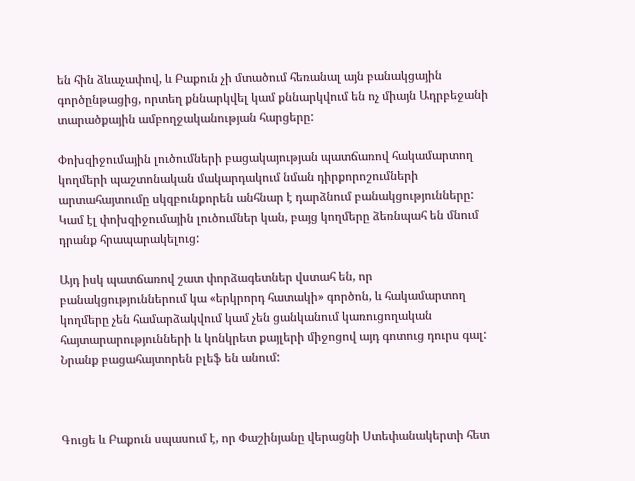են հին ձևաչափով, և Բաքուն չի մտածում հեռանալ այն բանակցային գործընթացից, որտեղ քննարկվել կամ քննարկվում են ոչ միայն Ադրբեջանի տարածքային ամբողջականության հարցերը:

Փոխզիջումային լուծումների բացակայության պատճառով հակամարտող կողմերի պաշտոնական մակարդակում նման դիրքորոշումների արտահայտումը սկզբունքորեն անհնար է դարձնում բանակցությունները: Կամ էլ փոխզիջումային լուծումներ կան, բայց կողմերը ձեռնպահ են մնում դրանք հրապարակելուց:

Այդ իսկ պատճառով շատ փորձագետներ վստահ են, որ բանակցություններում կա «երկրորդ հատակի» գործոն, և հակամարտող կողմերը չեն համարձակվում կամ չեն ցանկանում կառուցողական հայտարարությունների և կոնկրետ քայլերի միջոցով այդ գոտուց դուրս գալ: Նրանք բացահայտորեն բլեֆ են անում:



Գուցե և Բաքուն սպասում է, որ Փաշինյանը վերացնի Ստեփանակերտի հետ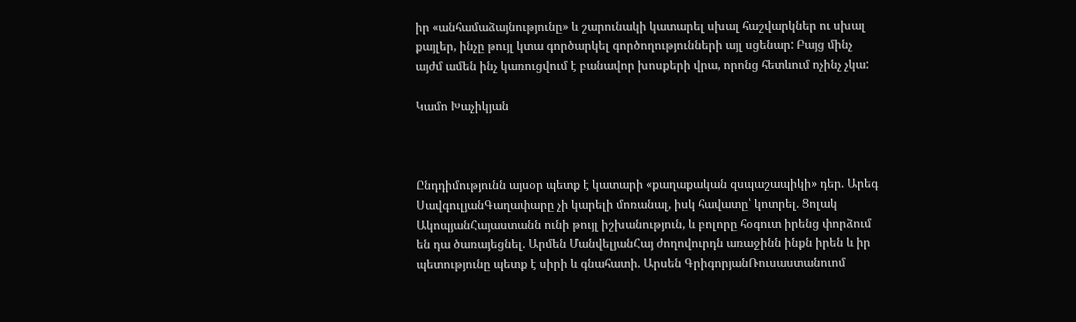իր «անհամաձայնությունը» և շարունակի կատարել սխալ հաշվարկներ ու սխալ քայլեր, ինչը թույլ կտա գործարկել գործողությունների այլ սցենար: Բայց մինչ այժմ ամեն ինչ կառուցվում է բանավոր խոսքերի վրա, որոնց հետևում ոչինչ չկա:

Կամո Խաչիկյան



Ընդդիմությունն այսօր պետք է կատարի «քաղաքական զսպաշապիկի» դեր. Արեգ ՍավգուլյանԳաղափարը չի կարելի մոռանալ, իսկ հավատը՝ կոտրել. Ցոլակ ԱկոպյանՀայաստանն ունի թույլ իշխանություն, և բոլորը հօգուտ իրենց փորձում են դա ծառայեցնել. Արմեն ՄանվելյանՀայ ժողովուրդն առաջինն ինքն իրեն և իր պետությունը պետք է սիրի և գնահատի. Արսեն ԳրիգորյանՌուսաստանուոմ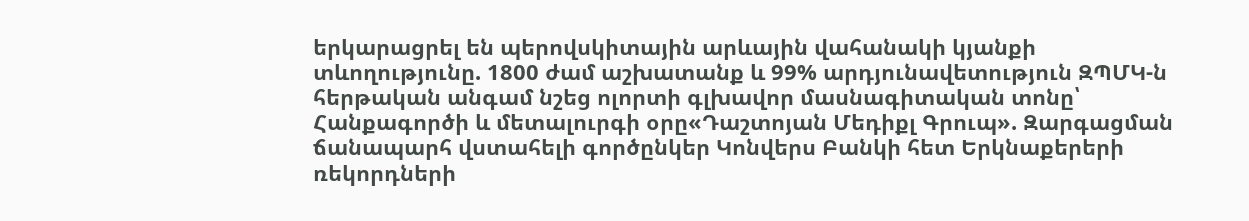երկարացրել են պերովսկիտային արևային վահանակի կյանքի տևողությունը. 1800 ժամ աշխատանք և 99% արդյունավետություն ԶՊՄԿ-ն հերթական անգամ նշեց ոլորտի գլխավոր մասնագիտական տոնը՝ Հանքագործի և մետալուրգի օրը«Դաշտոյան Մեդիքլ Գրուպ». Զարգացման ճանապարհ վստահելի գործընկեր Կոնվերս Բանկի հետ Երկնաքերերի ռեկորդների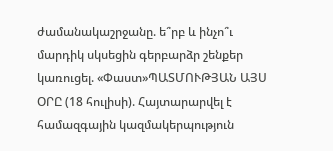ժամանակաշրջանը. ե՞րբ և ինչո՞ւ մարդիկ սկսեցին գերբարձր շենքեր կառուցել. «Փաստ»ՊԱՏՄՈՒԹՅԱՆ ԱՅՍ ՕՐԸ (18 հուլիսի). Հայտարարվել է համազգային կազմակերպություն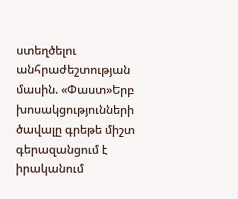ստեղծելու անհրաժեշտության մասին. «Փաստ»Երբ խոսակցությունների ծավալը գրեթե միշտ գերազանցում է իրականում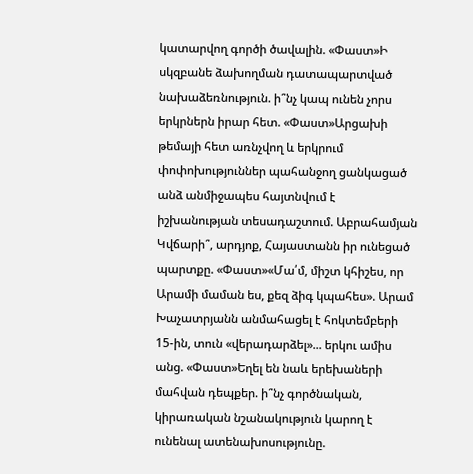կատարվող գործի ծավալին. «Փաստ»Ի սկզբանե ձախողման դատապարտված նախաձեռնություն. ի՞նչ կապ ունեն չորս երկրներն իրար հետ. «Փաստ»Արցախի թեմայի հետ առնչվող և երկրում փոփոխություններ պահանջող ցանկացած անձ անմիջապես հայտնվում է իշխանության տեսադաշտում. Աբրահամյան Կվճարի՞, արդյոք, Հայաստանն իր ունեցած պարտքը. «Փաստ»«Մա՛մ, միշտ կհիշես, որ Արամի մաման ես, քեզ ձիգ կպահես». Արամ Խաչատրյանն անմահացել է հոկտեմբերի 15-ին, տուն «վերադարձել»... երկու ամիս անց. «Փաստ»Եղել են նաև երեխաների մահվան դեպքեր. ի՞նչ գործնական, կիրառական նշանակություն կարող է ունենալ ատենախոսությունը.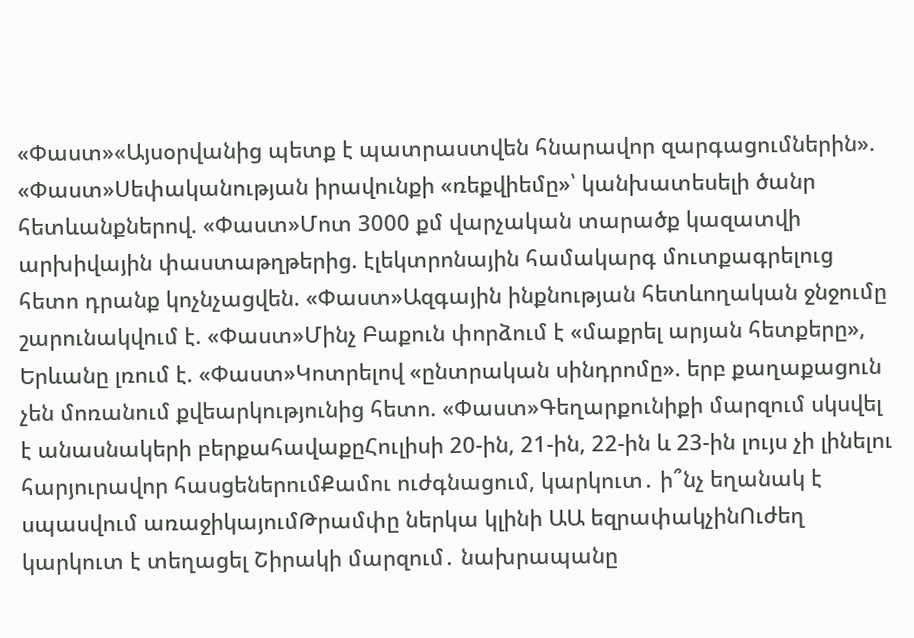«Փաստ»«Այսօրվանից պետք է պատրաստվեն հնարավոր զարգացումներին». «Փաստ»Սեփականության իրավունքի «ռեքվիեմը»՝ կանխատեսելի ծանր հետևանքներով. «Փաստ»Մոտ 3000 քմ վարչական տարածք կազատվի արխիվային փաստաթղթերից. էլեկտրոնային համակարգ մուտքագրելուց հետո դրանք կոչնչացվեն. «Փաստ»Ազգային ինքնության հետևողական ջնջումը շարունակվում է. «Փաստ»Մինչ Բաքուն փորձում է «մաքրել արյան հետքերը», Երևանը լռում է. «Փաստ»Կոտրելով «ընտրական սինդրոմը». երբ քաղաքացուն չեն մոռանում քվեարկությունից հետո. «Փաստ»Գեղարքունիքի մարզում սկսվել է անասնակերի բերքահավաքըՀուլիսի 20-ին, 21-ին, 22-ին և 23-ին լույս չի լինելու հարյուրավոր հասցեներումՔամու ուժգնացում, կարկուտ․ ի՞նչ եղանակ է սպասվում առաջիկայումԹրամփը ներկա կլինի ԱԱ եզրափակչինՈւժեղ կարկուտ է տեղացել Շիրակի մարզում․ նախրապանը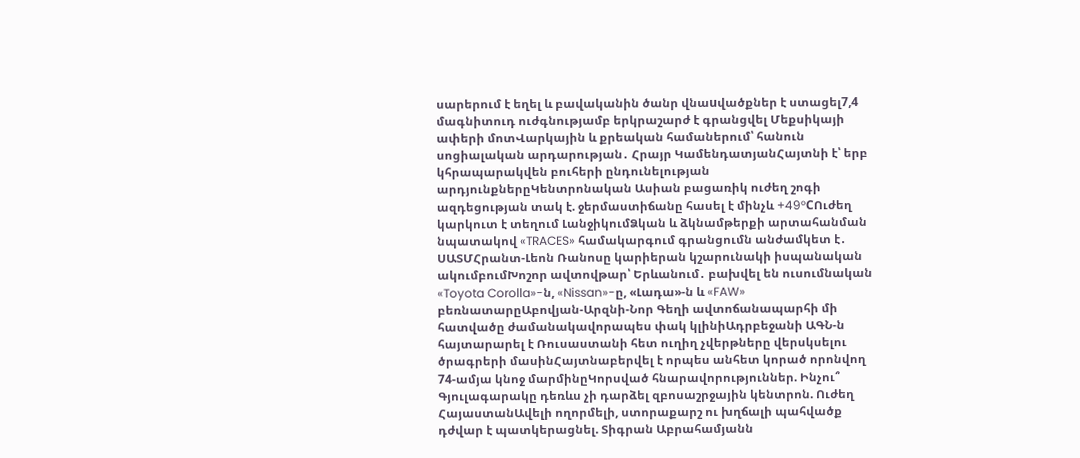սարերում է եղել և բավականին ծանր վնաuվածքներ է ստացել7,4 մագնիտուդ ուժգնությամբ երկրաշարժ է գրանցվել Մեքսիկայի ափերի մոտՎարկային և քրեական համաներում՝ հանուն սոցիալական արդարության․ Հրայր ԿամենդատյանՀայտնի է՝ երբ կհրապարակվեն բուհերի ընդունելության արդյունքներըԿենտրոնական Ասիան բացառիկ ուժեղ շոգի ազդեցության տակ է. ջերմաստիճանը հասել է մինչև +49°CՈւժեղ կարկուտ է տեղում ԼանջիկումՁկան և ձկնամթերքի արտահանման նպատակով «TRACES» համակարգում գրանցումն անժամկետ է․ ՍԱՏՄՀրանտ-Լեոն Ռանոսը կարիերան կշարունակի իսպանական ակումբումԽոշոր ավտովթար՝ Երևանում․ բախվել են ուսումնական «Toyota Corolla»-ն, «Nissan»-ը, «Լադա»-ն և «FAW» բեռնատարըԱբովյան-Արզնի-Նոր Գեղի ավտոճանապարհի մի հատվածը ժամանակավորապես փակ կլինիԱդրբեջանի ԱԳՆ-ն հայտարարել է Ռուսաստանի հետ ուղիղ չվերթները վերսկսելու ծրագրերի մասինՀայտնաբերվել է որպես անհետ կորած որոնվող 74-ամյա կնոջ մարմինըԿորսված հնարավորություններ. Ինչու՞ Գյուլագարակը դեռևս չի դարձել զբոսաշրջային կենտրոն. Ուժեղ ՀայաստանԱվելի ողորմելի, ստորաքարշ ու խղճալի պահվածք դժվար է պատկերացնել. Տիգրան Աբրահամյանն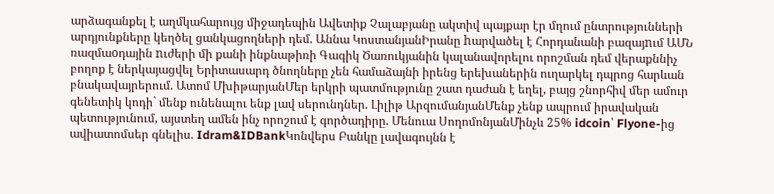արձագանքել է աղմկահարույց միջադեպին Ավետիք Չալաբյանը ակտիվ պայքար էր մղում ընտրությունների արդյունքները կեղծել ցանկացողների դեմ. Աննա ԿոստանյանԻրանը hարվածել է Հորդանանի բազայnւմ ԱՄՆ ռազմաoդային nւժերի մի քանի ինքնաթիռի Գագիկ Ծառուկյանին կալանավորելու որոշման դեմ վերաքննիչ բողոք է ներկայացվել Երիտասարդ ծնողները չեն համաձայնի իրենց երեխաներին ուղարկել դպրոց հարևան բնակավայրերում. Ատոմ ՄխիթարյանՄեր երկրի պատմությունը շատ դաժան է եղել, բայց շնորհիվ մեր ամուր գենետիկ կոդի` մենք ունենալու ենք լավ սերունդներ. Լիլիթ ԱրզումանյանՄենք չենք ապրում իրավական պետությունում, այստեղ ամեն ինչ որոշում է գործադիրը. Մենուա ՍողոմոնյանՄինչև 25% idcoin՝ Flyone-ից ավիատոմսեր գնելիս. Idram&IDBankԿոնվերս Բանկը լավագույնն է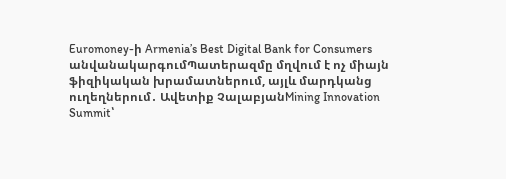Euromoney-ի Armenia’s Best Digital Bank for Consumers անվանակարգումՊատերազմը մղվում է ոչ միայն ֆիզիկական խրամատներում, այլև մարդկանց ուղեղներում․ Ավետիք ՉալաբյանMining Innovation Summit՝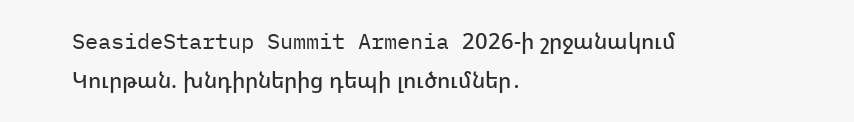SeasideStartup Summit Armenia 2026-ի շրջանակում Կուրթան. խնդիրներից դեպի լուծումներ․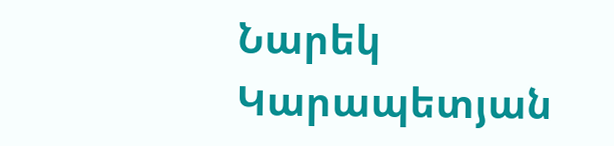Նարեկ Կարապետյան